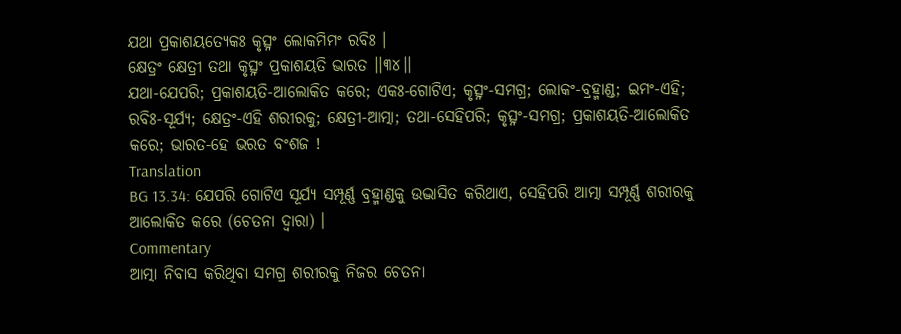ଯଥା ପ୍ରକାଶୟତ୍ୟେକଃ କୃତ୍ସ୍ନଂ ଲୋକମିମଂ ରବିଃ ।
କ୍ଷେତ୍ରଂ କ୍ଷେତ୍ରୀ ତଥା କୃତ୍ସ୍ନଂ ପ୍ରକାଶୟତି ଭାରତ ।।୩୪।।
ଯଥା-ଯେପରି; ପ୍ରକାଶୟତି-ଆଲୋକିତ କରେ; ଏକଃ-ଗୋଟିଏ; କୃତ୍ସ୍ନଂ-ସମଗ୍ର; ଲୋକଂ-ବ୍ରହ୍ମାଣ୍ଡ; ଇମଂ-ଏହି; ରବିଃ-ସୂର୍ଯ୍ୟ; କ୍ଷେତ୍ରଂ-ଏହି ଶରୀରକୁ; କ୍ଷେତ୍ରୀ-ଆତ୍ମା; ତଥା-ସେହିପରି; କୃତ୍ସ୍ନଂ-ସମଗ୍ର; ପ୍ରକାଶୟତି-ଆଲୋକିତ କରେ; ଭାରତ-ହେ ଭରତ ବଂଶଜ !
Translation
BG 13.34: ଯେପରି ଗୋଟିଏ ସୂର୍ଯ୍ୟ ସମ୍ପୂର୍ଣ୍ଣ ବ୍ରହ୍ମାଣ୍ଡକୁ ଉଦ୍ଭାସିତ କରିଥାଏ, ସେହିପରି ଆତ୍ମା ସମ୍ପୂର୍ଣ୍ଣ ଶରୀରକୁ ଆଲୋକିତ କରେ (ଚେତନା ଦ୍ୱାରା) ।
Commentary
ଆତ୍ମା ନିବାସ କରିଥିବା ସମଗ୍ର ଶରୀରକୁ ନିଜର ଚେତନା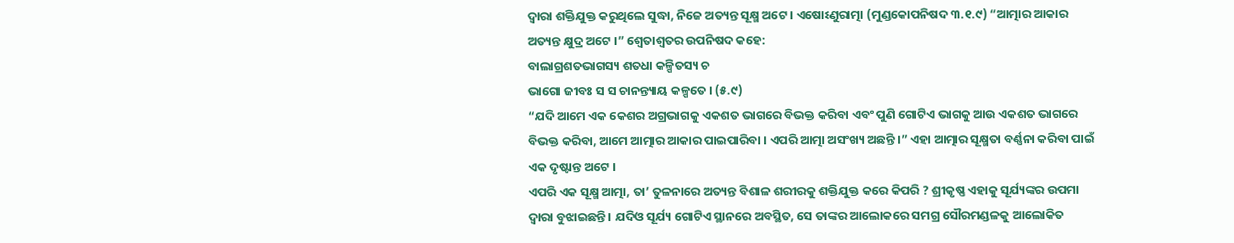ଦ୍ୱାରା ଶକ୍ତିଯୁକ୍ତ କରୁଥିଲେ ସୁଦ୍ଧା, ନିଜେ ଅତ୍ୟନ୍ତ ସୂକ୍ଷ୍ମ ଅଟେ । ଏଷୋଽଣୁରାତ୍ମା (ମୁଣ୍ଡକୋପନିଷଦ ୩.୧.୯) “ଆତ୍ମାର ଆକାର ଅତ୍ୟନ୍ତ କ୍ଷୁଦ୍ର ଅଟେ ।” ଶ୍ୱେତାଶ୍ୱତର ଉପନିଷଦ କହେ:
ବାଲାଗ୍ରଶତଭାଗସ୍ୟ ଶତଧା କଳ୍ପିତସ୍ୟ ଚ
ଭାଗୋ ଜୀବଃ ସ ସ ଚାନନ୍ତ୍ୟାୟ କଳ୍ପତେ । (୫.୯)
“ଯଦି ଆମେ ଏକ କେଶର ଅଗ୍ରଭାଗକୁ ଏକଶତ ଭାଗରେ ବିଭକ୍ତ କରିବା ଏବଂ ପୁଣି ଗୋଟିଏ ଭାଗକୁ ଆଉ ଏକଶତ ଭାଗରେ ବିଭକ୍ତ କରିବା, ଆମେ ଆତ୍ମାର ଆକାର ପାଇପାରିବା । ଏପରି ଆତ୍ମା ଅସଂଖ୍ୟ ଅଛନ୍ତି ।” ଏହା ଆତ୍ମାର ସୂକ୍ଷ୍ମତା ବର୍ଣ୍ଣନା କରିବା ପାଇଁ ଏକ ଦୃଷ୍ଟାନ୍ତ ଅଟେ ।
ଏପରି ଏକ ସୂକ୍ଷ୍ମ ଆତ୍ମା, ତା’ ତୁଳନାରେ ଅତ୍ୟନ୍ତ ବିଶାଳ ଶରୀରକୁ ଶକ୍ତିଯୁକ୍ତ କରେ କିପରି ? ଶ୍ରୀକୃଷ୍ଣ ଏହାକୁ ସୂର୍ଯ୍ୟଙ୍କର ଉପମା ଦ୍ୱାରା ବୁଝାଇଛନ୍ତି । ଯଦିଓ ସୂର୍ଯ୍ୟ ଗୋଟିଏ ସ୍ଥାନରେ ଅବସ୍ଥିତ, ସେ ତାଙ୍କର ଆଲୋକରେ ସମଗ୍ର ସୌରମଣ୍ଡଳକୁ ଆଲୋକିତ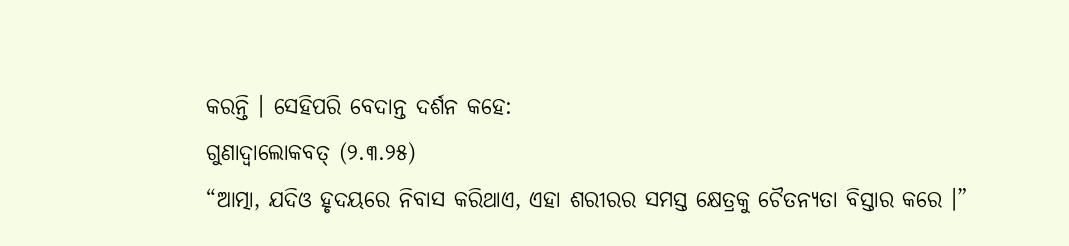କରନ୍ତି । ସେହିପରି ବେଦାନ୍ତ ଦର୍ଶନ କହେ:
ଗୁଣାଦ୍ୱାଲୋକବତ୍ (୨.୩.୨୫)
“ଆତ୍ମା, ଯଦିଓ ହୃଦୟରେ ନିବାସ କରିଥାଏ, ଏହା ଶରୀରର ସମସ୍ତ କ୍ଷେତ୍ରକୁ ଚୈତନ୍ୟତା ବିସ୍ତାର କରେ ।”